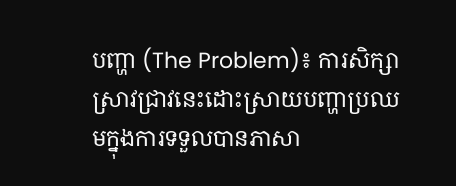បញ្ហា (The Problem)៖ ការសិក្សាស្រាវជ្រាវនេះដោះស្រាយបញ្ហាប្រឈមក្នុងការទទួលបានភាសា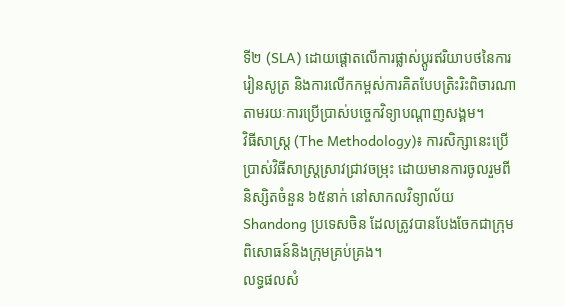ទី២ (SLA) ដោយផ្តោតលើការផ្លាស់ប្តូរឥរិយាបថនៃការរៀនសូត្រ និងការលើកកម្ពស់ការគិតបែបត្រិះរិះពិចារណាតាមរយៈការប្រើប្រាស់បច្ចេកវិទ្យាបណ្តាញសង្គម។
វិធីសាស្ត្រ (The Methodology)៖ ការសិក្សានេះប្រើប្រាស់វិធីសាស្ត្រស្រាវជ្រាវចម្រុះ ដោយមានការចូលរួមពីនិស្សិតចំនួន ៦៥នាក់ នៅសាកលវិទ្យាល័យ Shandong ប្រទេសចិន ដែលត្រូវបានបែងចែកជាក្រុមពិសោធន៍និងក្រុមគ្រប់គ្រង។
លទ្ធផលសំ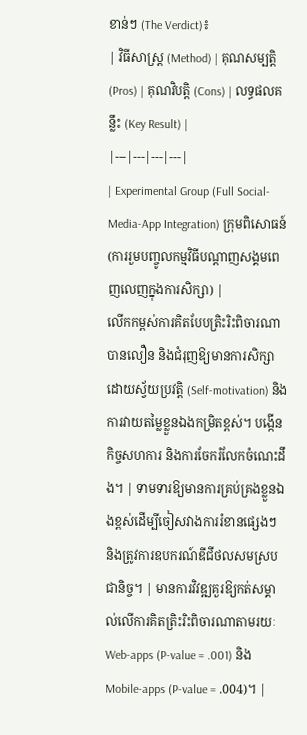ខាន់ៗ (The Verdict)៖
| វិធីសាស្ត្រ (Method) | គុណសម្បត្តិ (Pros) | គុណវិបត្តិ (Cons) | លទ្ធផលគន្លឹះ (Key Result) |
|---|---|---|---|
| Experimental Group (Full Social-Media-App Integration) ក្រុមពិសោធន៍ (ការរួមបញ្ចូលកម្មវិធីបណ្តាញសង្គមពេញលេញក្នុងការសិក្សា) |
លើកកម្ពស់ការគិតបែបត្រិះរិះពិចារណាបានលឿន និងជំរុញឱ្យមានការសិក្សាដោយស្វ័យប្រវត្តិ (Self-motivation) និងការវាយតម្លៃខ្លួនឯងកម្រិតខ្ពស់។ បង្កើនកិច្ចសហការ និងការចែករំលែកចំណេះដឹង។ | ទាមទារឱ្យមានការគ្រប់គ្រងខ្លួនឯងខ្ពស់ដើម្បីចៀសវាងការរំខានផ្សេងៗ និងត្រូវការឧបករណ៍ឌីជីថលសមស្របជានិច្ច។ | មានការវិវឌ្ឍគួរឱ្យកត់សម្គាល់លើការគិតត្រិះរិះពិចារណាតាមរយៈ Web-apps (P-value = .001) និង Mobile-apps (P-value = .004)។ |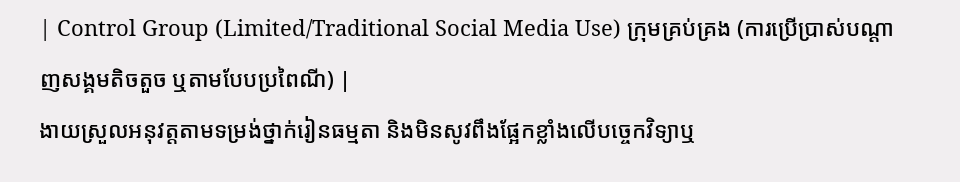| Control Group (Limited/Traditional Social Media Use) ក្រុមគ្រប់គ្រង (ការប្រើប្រាស់បណ្តាញសង្គមតិចតួច ឬតាមបែបប្រពៃណី) |
ងាយស្រួលអនុវត្តតាមទម្រង់ថ្នាក់រៀនធម្មតា និងមិនសូវពឹងផ្អែកខ្លាំងលើបច្ចេកវិទ្យាឬ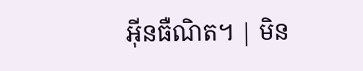អ៊ីនធឺណិត។ | មិន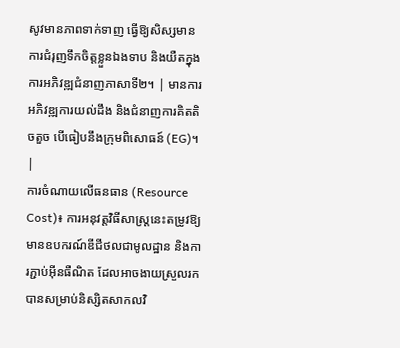សូវមានភាពទាក់ទាញ ធ្វើឱ្យសិស្សមានការជំរុញទឹកចិត្តខ្លួនឯងទាប និងយឺតក្នុងការអភិវឌ្ឍជំនាញភាសាទី២។ | មានការអភិវឌ្ឍការយល់ដឹង និងជំនាញការគិតតិចតួច បើធៀបនឹងក្រុមពិសោធន៍ (EG)។ |
ការចំណាយលើធនធាន (Resource Cost)៖ ការអនុវត្តវិធីសាស្ត្រនេះតម្រូវឱ្យមានឧបករណ៍ឌីជីថលជាមូលដ្ឋាន និងការភ្ជាប់អ៊ីនធឺណិត ដែលអាចងាយស្រួលរកបានសម្រាប់និស្សិតសាកលវិ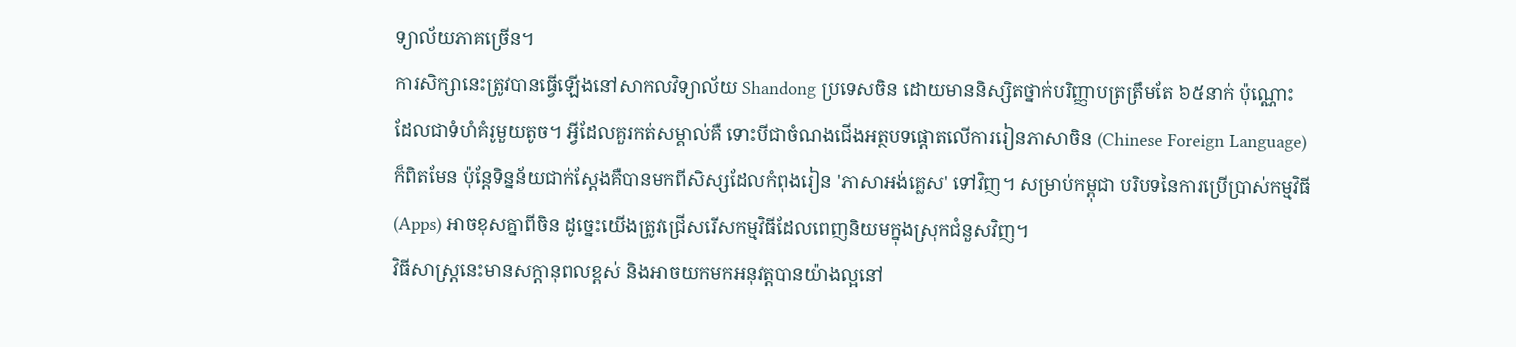ទ្យាល័យភាគច្រើន។
ការសិក្សានេះត្រូវបានធ្វើឡើងនៅសាកលវិទ្យាល័យ Shandong ប្រទេសចិន ដោយមាននិស្សិតថ្នាក់បរិញ្ញាបត្រត្រឹមតែ ៦៥នាក់ ប៉ុណ្ណោះ ដែលជាទំហំគំរូមួយតូច។ អ្វីដែលគួរកត់សម្គាល់គឺ ទោះបីជាចំណងជើងអត្ថបទផ្តោតលើការរៀនភាសាចិន (Chinese Foreign Language) ក៏ពិតមែន ប៉ុន្តែទិន្នន័យជាក់ស្តែងគឺបានមកពីសិស្សដែលកំពុងរៀន 'ភាសាអង់គ្លេស' ទៅវិញ។ សម្រាប់កម្ពុជា បរិបទនៃការប្រើប្រាស់កម្មវិធី (Apps) អាចខុសគ្នាពីចិន ដូច្នេះយើងត្រូវជ្រើសរើសកម្មវិធីដែលពេញនិយមក្នុងស្រុកជំនួសវិញ។
វិធីសាស្ត្រនេះមានសក្តានុពលខ្ពស់ និងអាចយកមកអនុវត្តបានយ៉ាងល្អនៅ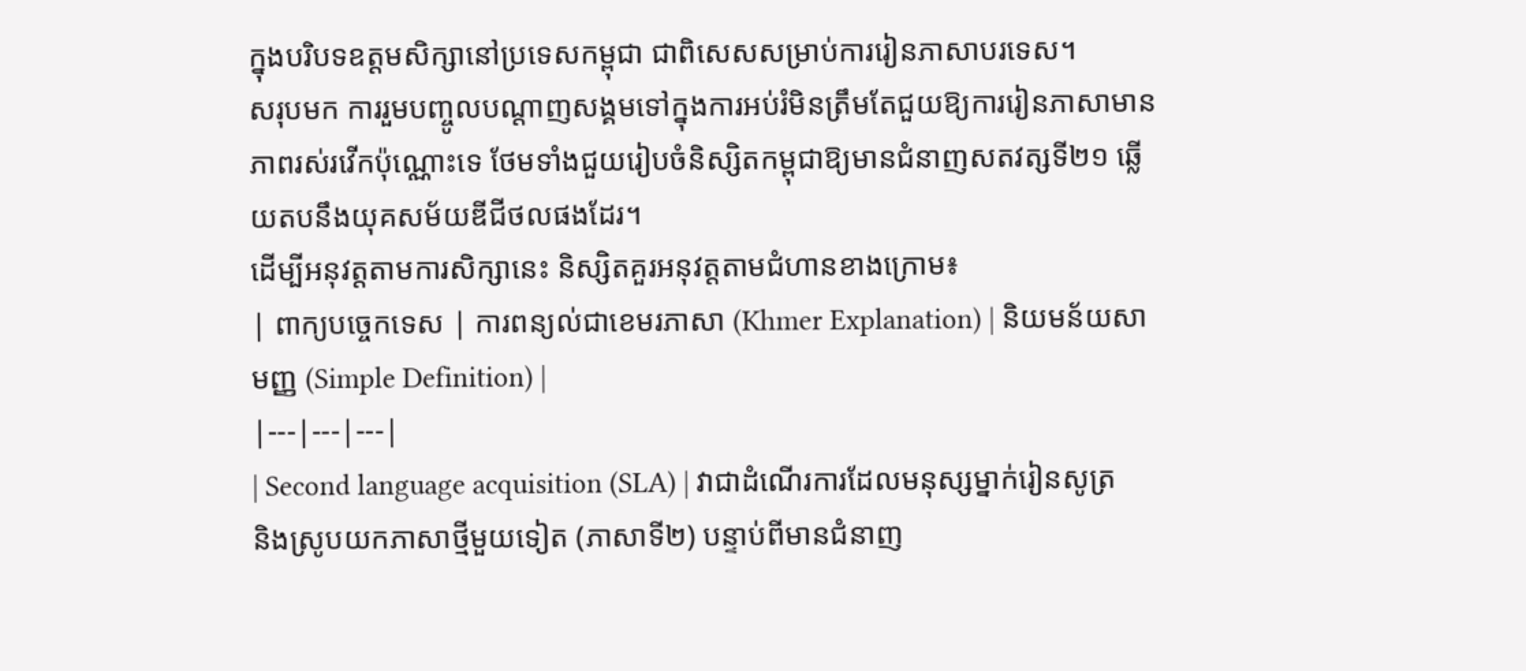ក្នុងបរិបទឧត្តមសិក្សានៅប្រទេសកម្ពុជា ជាពិសេសសម្រាប់ការរៀនភាសាបរទេស។
សរុបមក ការរួមបញ្ចូលបណ្តាញសង្គមទៅក្នុងការអប់រំមិនត្រឹមតែជួយឱ្យការរៀនភាសាមានភាពរស់រវើកប៉ុណ្ណោះទេ ថែមទាំងជួយរៀបចំនិស្សិតកម្ពុជាឱ្យមានជំនាញសតវត្សទី២១ ឆ្លើយតបនឹងយុគសម័យឌីជីថលផងដែរ។
ដើម្បីអនុវត្តតាមការសិក្សានេះ និស្សិតគួរអនុវត្តតាមជំហានខាងក្រោម៖
| ពាក្យបច្ចេកទេស | ការពន្យល់ជាខេមរភាសា (Khmer Explanation) | និយមន័យសាមញ្ញ (Simple Definition) |
|---|---|---|
| Second language acquisition (SLA) | វាជាដំណើរការដែលមនុស្សម្នាក់រៀនសូត្រ និងស្រូបយកភាសាថ្មីមួយទៀត (ភាសាទី២) បន្ទាប់ពីមានជំនាញ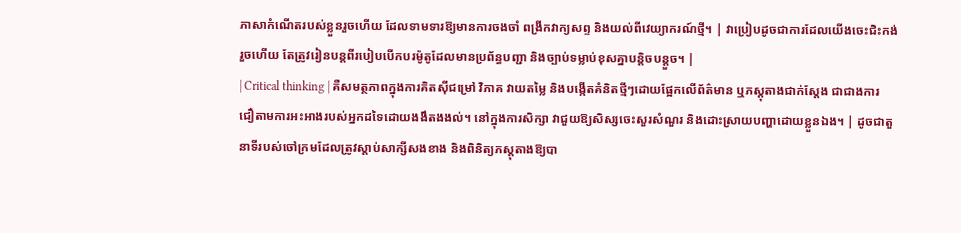ភាសាកំណើតរបស់ខ្លួនរួចហើយ ដែលទាមទារឱ្យមានការចងចាំ ពង្រីកវាក្យសព្ទ និងយល់ពីវេយ្យាករណ៍ថ្មី។ | វាប្រៀបដូចជាការដែលយើងចេះជិះកង់រួចហើយ តែត្រូវរៀនបន្តពីរបៀបបើកបរម៉ូតូដែលមានប្រព័ន្ធបញ្ជា និងច្បាប់ទម្លាប់ខុសគ្នាបន្តិចបន្តួច។ |
| Critical thinking | គឺសមត្ថភាពក្នុងការគិតស៊ីជម្រៅ វិភាគ វាយតម្លៃ និងបង្កើតគំនិតថ្មីៗដោយផ្អែកលើព័ត៌មាន ឬភស្តុតាងជាក់ស្តែង ជាជាងការជឿតាមការអះអាងរបស់អ្នកដទៃដោយងងឹតងងល់។ នៅក្នុងការសិក្សា វាជួយឱ្យសិស្សចេះសួរសំណួរ និងដោះស្រាយបញ្ហាដោយខ្លួនឯង។ | ដូចជាតួនាទីរបស់ចៅក្រមដែលត្រូវស្តាប់សាក្សីសងខាង និងពិនិត្យភស្តុតាងឱ្យបា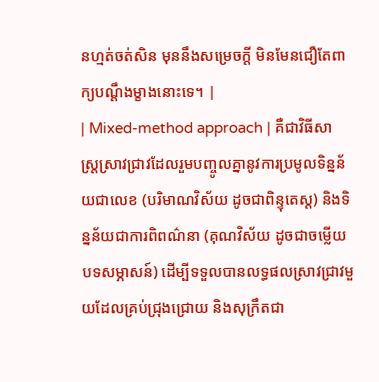នហ្មត់ចត់សិន មុននឹងសម្រេចក្តី មិនមែនជឿតែពាក្យបណ្តឹងម្ខាងនោះទេ។ |
| Mixed-method approach | គឺជាវិធីសាស្ត្រស្រាវជ្រាវដែលរួមបញ្ចូលគ្នានូវការប្រមូលទិន្នន័យជាលេខ (បរិមាណវិស័យ ដូចជាពិន្ទុតេស្ត) និងទិន្នន័យជាការពិពណ៌នា (គុណវិស័យ ដូចជាចម្លើយបទសម្ភាសន៍) ដើម្បីទទួលបានលទ្ធផលស្រាវជ្រាវមួយដែលគ្រប់ជ្រុងជ្រោយ និងសុក្រឹតជា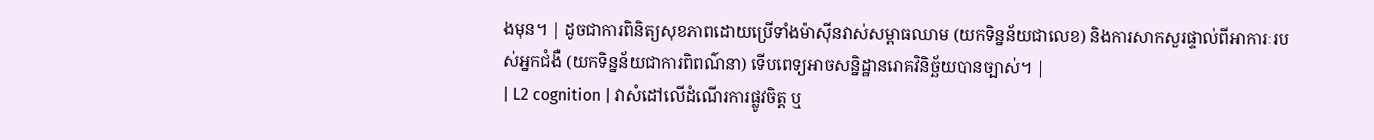ងមុន។ | ដូចជាការពិនិត្យសុខភាពដោយប្រើទាំងម៉ាស៊ីនវាស់សម្ពាធឈាម (យកទិន្នន័យជាលេខ) និងការសាកសួរផ្ទាល់ពីអាការៈរបស់អ្នកជំងឺ (យកទិន្នន័យជាការពិពណ៌នា) ទើបពេទ្យអាចសន្និដ្ឋានរោគវិនិច្ឆ័យបានច្បាស់។ |
| L2 cognition | វាសំដៅលើដំណើរការផ្លូវចិត្ត ឬ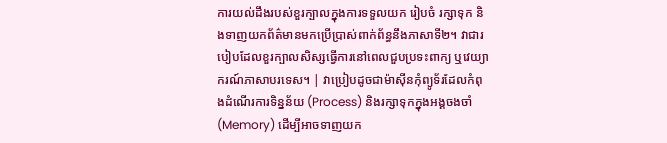ការយល់ដឹងរបស់ខួរក្បាលក្នុងការទទួលយក រៀបចំ រក្សាទុក និងទាញយកព័ត៌មានមកប្រើប្រាស់ពាក់ព័ន្ធនឹងភាសាទី២។ វាជារបៀបដែលខួរក្បាលសិស្សធ្វើការនៅពេលជួបប្រទះពាក្យ ឬវេយ្យាករណ៍ភាសាបរទេស។ | វាប្រៀបដូចជាម៉ាស៊ីនកុំព្យូទ័រដែលកំពុងដំណើរការទិន្នន័យ (Process) និងរក្សាទុកក្នុងអង្គចងចាំ (Memory) ដើម្បីអាចទាញយក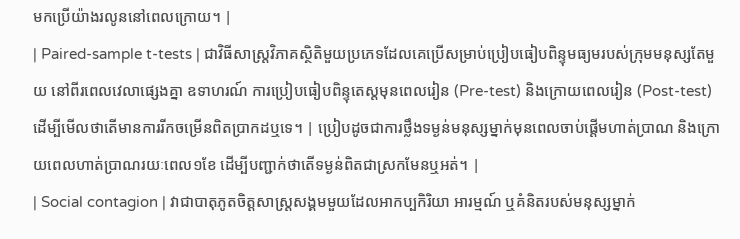មកប្រើយ៉ាងរលូននៅពេលក្រោយ។ |
| Paired-sample t-tests | ជាវិធីសាស្ត្រវិភាគស្ថិតិមួយប្រភេទដែលគេប្រើសម្រាប់ប្រៀបធៀបពិន្ទុមធ្យមរបស់ក្រុមមនុស្សតែមួយ នៅពីរពេលវេលាផ្សេងគ្នា ឧទាហរណ៍ ការប្រៀបធៀបពិន្ទុតេស្តមុនពេលរៀន (Pre-test) និងក្រោយពេលរៀន (Post-test) ដើម្បីមើលថាតើមានការរីកចម្រើនពិតប្រាកដឬទេ។ | ប្រៀបដូចជាការថ្លឹងទម្ងន់មនុស្សម្នាក់មុនពេលចាប់ផ្តើមហាត់ប្រាណ និងក្រោយពេលហាត់ប្រាណរយៈពេល១ខែ ដើម្បីបញ្ជាក់ថាតើទម្ងន់ពិតជាស្រកមែនឬអត់។ |
| Social contagion | វាជាបាតុភូតចិត្តសាស្ត្រសង្គមមួយដែលអាកប្បកិរិយា អារម្មណ៍ ឬគំនិតរបស់មនុស្សម្នាក់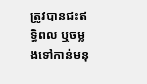ត្រូវបានជះឥទ្ធិពល ឬចម្លងទៅកាន់មនុ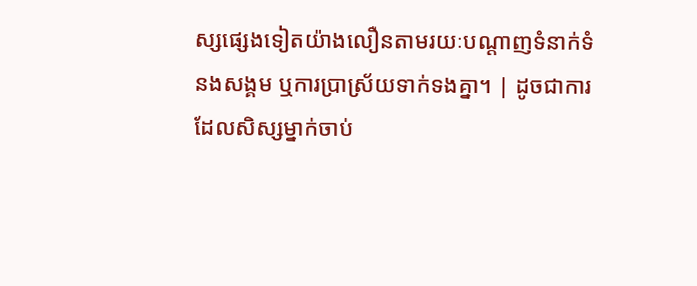ស្សផ្សេងទៀតយ៉ាងលឿនតាមរយៈបណ្តាញទំនាក់ទំនងសង្គម ឬការប្រាស្រ័យទាក់ទងគ្នា។ | ដូចជាការដែលសិស្សម្នាក់ចាប់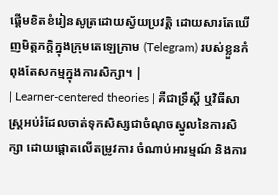ផ្តើមខិតខំរៀនសូត្រដោយស្វ័យប្រវត្តិ ដោយសារតែឃើញមិត្តភក្តិក្នុងក្រុមតេឡេក្រាម (Telegram) របស់ខ្លួនកំពុងតែសកម្មក្នុងការសិក្សា។ |
| Learner-centered theories | គឺជាទ្រឹស្តី ឬវិធីសាស្ត្រអប់រំដែលចាត់ទុកសិស្សជាចំណុចស្នូលនៃការសិក្សា ដោយផ្តោតលើតម្រូវការ ចំណាប់អារម្មណ៍ និងការ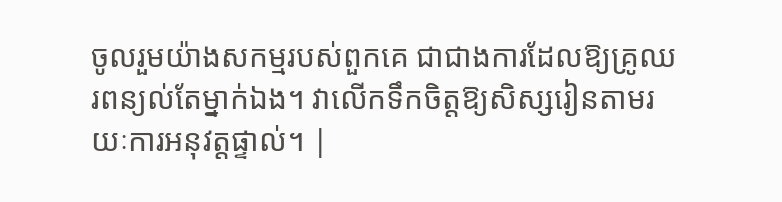ចូលរួមយ៉ាងសកម្មរបស់ពួកគេ ជាជាងការដែលឱ្យគ្រូឈរពន្យល់តែម្នាក់ឯង។ វាលើកទឹកចិត្តឱ្យសិស្សរៀនតាមរយៈការអនុវត្តផ្ទាល់។ |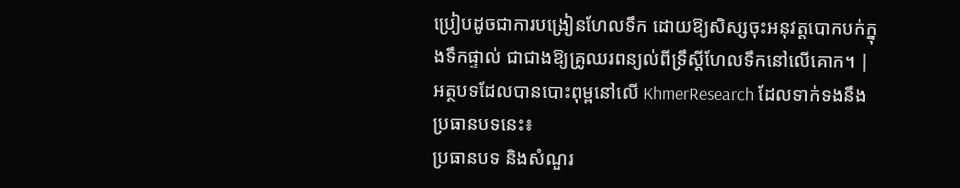ប្រៀបដូចជាការបង្រៀនហែលទឹក ដោយឱ្យសិស្សចុះអនុវត្តបោកបក់ក្នុងទឹកផ្ទាល់ ជាជាងឱ្យគ្រូឈរពន្យល់ពីទ្រឹស្តីហែលទឹកនៅលើគោក។ |
អត្ថបទដែលបានបោះពុម្ពនៅលើ KhmerResearch ដែលទាក់ទងនឹងប្រធានបទនេះ៖
ប្រធានបទ និងសំណួរ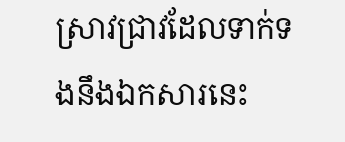ស្រាវជ្រាវដែលទាក់ទងនឹងឯកសារនេះ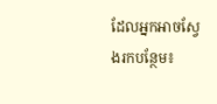ដែលអ្នកអាចស្វែងរកបន្ថែម៖